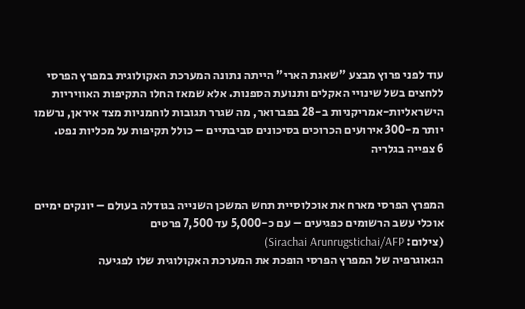עוד לפני פרוץ מבצע "שאגת הארי" הייתה נתונה המערכת האקולוגית במפרץ הפרסי ללחצים בשל שינויי האקלים ותנועת הספנות. אלא שמאז החלו התקיפות האוויריות הישראליות-אמריקניות ב-28 בפברואר, מה שגרר תגובות לוחמניות מצד איראן, נרשמו יותר מ-300 אירועים הכרוכים בסיכונים סביבתיים – כולל תקיפות על מכליות נפט.
6 צפייה בגלריה


המפרץ הפרסי מארח את אוכלוסיית תחש המשכן השנייה בגודלה בעולם – יונקים ימיים אוכלי עשב הרשומים כפגיעים – עם כ-5,000 עד 7,500 פרטים
(צילום: Sirachai Arunrugstichai/AFP)
הגאוגרפיה של המפרץ הפרסי הופכת את המערכת האקולוגית שלו לפגיעה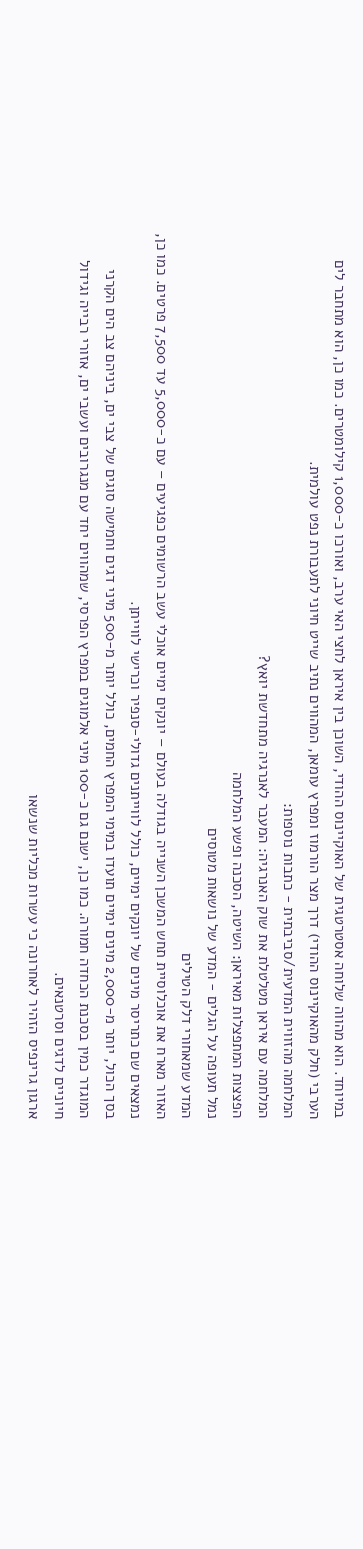במיוחד. הוא מהווה שלוחה אסטרטגית של האוקיינוס ההודי, השוכן בין איראן לחצי האי ערב, ואורכו כ-1,000 קילומטרים. כמו כן, הוא מתחבר לים הערבי (חלק מהאוקיינוס ההודי) דרך מצר הורמוז ומפרץ עומאן, המהווים נתיב שייט חיוני לתעבורת נפט עולמית.
המלחמה מהזווית המדעית/סביבתית - כתבות נוספות:
המלחמה עם איראן מטלטלת את שוק האנרגיה: המעבר לאנרגיה מתחדשת יואץ?
הפצצות המתפצלות מאיראן: השיטה, הסכנה ופשע המלחמה
נמל תעופה על הגלים - המדע של נושאות מטוסים
המדע שמאחורי דלק הטילים
האזור מארח את אוכלוסיית תחש המשכן השנייה בגודלה בעולם – יונקים ימיים אוכלי עשב הרשומים כפגיעים – עם כ-5,000 עד 7,500 פרטים. כמו כן, נמצאים שם כתריסר מינים של יונקים ימיים, כולל לווייתנים גדולי-סנפיר וכרישי לווייתן.
בסך הכול, יותר מ-2,000 מינים ימיים תועדו במימי המפרץ החמים, כולל יותר מ-500 מיני דגים וחמישה סוגים של צבי ים, ביניהם צב הים הקרני המוגדר כמין בסכנת הכחדה חמורה. כמו כן, ישנם גם כ-100 מיני אלמוגים במפרץ הפרסי, שמהווים יחד עם מנגרובים ועשבי ים, אזורי רבייה וגידול חיוניים לדגים וסרטנאים.
ארגון גרינפיס הזהיר לאחרונה כי עשרות מכליות שנשאו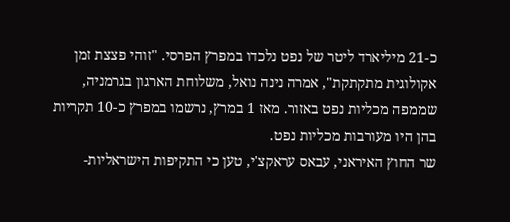כ-21 מיליארד ליטר של נפט נלכדו במפרץ הפרסי. "זוהי פצצת זמן אקולוגית מתקתקת", אמרה נינה נואל, משלוחת הארגון בגרמניה, שממפה מכליות נפט באזור. מאז 1 במרץ, נרשמו במפרץ כ-10 תקריות בהן היו מעורבות מכליות נפט.
שר החוץ האיראני, עבאס עראקצ'י, טען כי התקיפות הישראליות-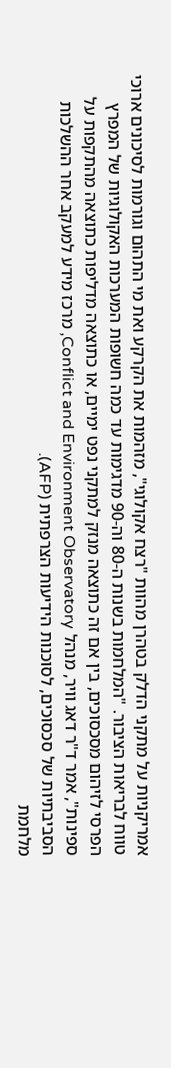אמריקניות על מתקני הדלק בטהרן מהוות "רצח אקולוגי", מזהמות את הקרקע ואת מי התהום וגורמות לסיכונים ארוכי טווח לבריאות הציבור. "המלחמות בשנות ה-80 וה-90 מדגימות עד כמה חשופות המערכות האקולוגיות של המפרץ הפרסי לזיהום מסכסוכים, בין אם זה כתוצאה מנזק למתקני נפט ימיים, או כתוצאה מדליפות כתוצאה מהתקפות על ספינות", אמר ד"ר דאג וויר, מנהל Conflict and Environment Observatory, מרכז מידע למעקב אחר ההשלכות הסביבתיות של סכסוכים, לסוכנות הידיעות הצרפתית (AFP).
מלחמת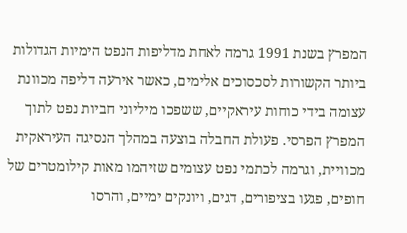המפרץ בשנת 1991 גרמה לאחת מדליפות הנפט הימיות הגדולות ביותר הקשורות לסכסוכים אלימים, כאשר אירעה דליפה מכוונת עצומה בידי כוחות עיראקיים, ששפכו מיליוני חביות נפט לתוך המפרץ הפרסי. פעולת החבלה בוצעה במהלך הנסיגה העיראקית מכוויית, וגרמה לכתמי נפט עצומים שזיהמו מאות קילומטרים של חופים, פגעו בציפורים, דגים, ויונקים ימיים, והרסו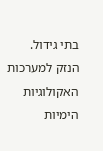בתי גידול. הנזק למערכות האקולוגיות הימיות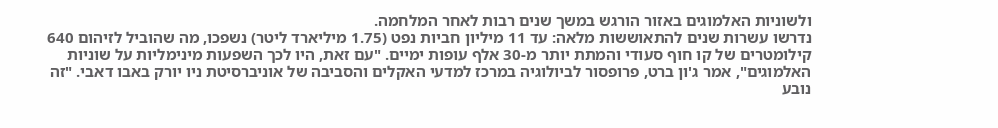ולשוניות האלמוגים באזור הורגש במשך שנים רבות לאחר המלחמה.
נדרשו עשרות שנים להתאוששות מלאה: עד 11 מיליון חביות נפט (1.75 מיליארד ליטר) נשפכו, מה שהוביל לזיהום 640 קילומטרים של קו חוף סעודי והמתת יותר מ-30 אלף עופות ימיים. "עם זאת, היו לכך השפעות מינימליות על שוניות האלמוגים", אמר ג'ון ברט, פרופסור לביולוגיה במרכז למדעי האקלים והסביבה של אוניברסיטת ניו יורק באבו דאבי. "זה נובע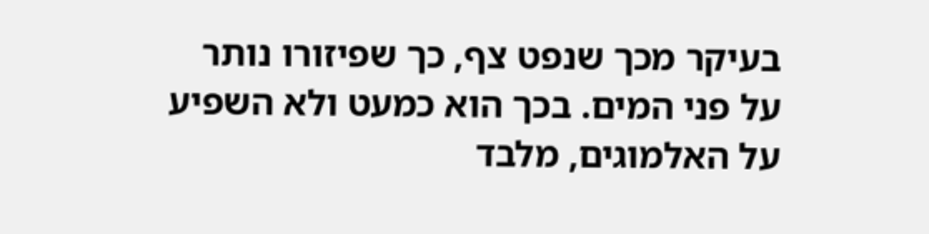בעיקר מכך שנפט צף, כך שפיזורו נותר על פני המים. בכך הוא כמעט ולא השפיע על האלמוגים, מלבד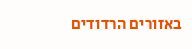באזורים הרדודים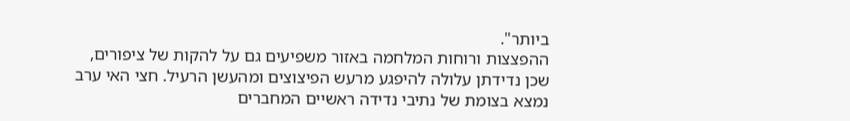ביותר".
ההפצצות ורוחות המלחמה באזור משפיעים גם על להקות של ציפורים, שכן נדידתן עלולה להיפגע מרעש הפיצוצים ומהעשן הרעיל. חצי האי ערב נמצא בצומת של נתיבי נדידה ראשיים המחברים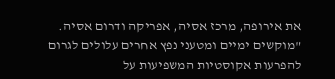את אירופה, מרכז אסיה, אפריקה ודרום אסיה. "מוקשים ימיים ומטעני נפץ אחרים עלולים לגרום להפרעות אקוסטיות המשפיעות על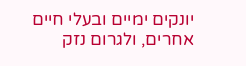יונקים ימיים ובעלי חיים אחרים, ולגרום נזק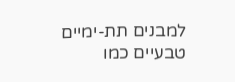למבנים תת-ימיים טבעיים כמו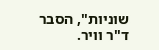שוניות", הסבר ד"ר וויר.